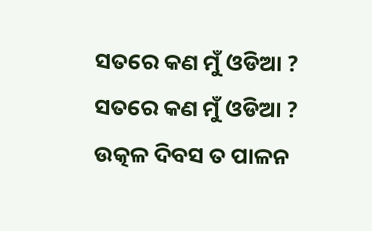ସତରେ କଣ ମୁଁ ଓଡିଆ ?
ସତରେ କଣ ମୁଁ ଓଡିଆ ?
ଉତ୍କଳ ଦିବସ ତ ପାଳନ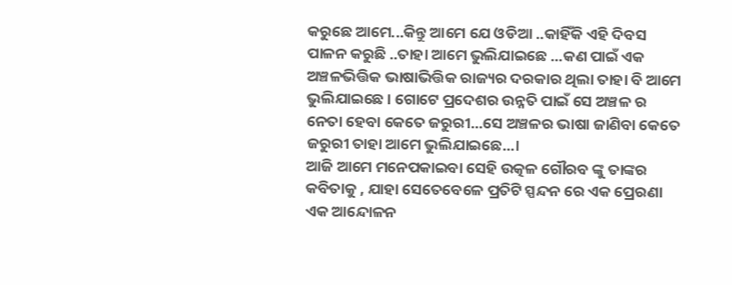କରୁଛେ ଆମେ...କିନ୍ତୁ ଆମେ ଯେ ଓଡିଆ ..କାହିଁକି ଏହି ଦିବସ ପାଳନ କରୁଛି ..ତାହା ଆମେ ଭୁଲିଯାଇଛେ ...କଣ ପାଇଁ ଏକ ଅଞ୍ଚଳଭିତ୍ତିକ ଭାଷାଭିତ୍ତିକ ରାଜ୍ୟର ଦରକାର ଥିଲା ତାହା ବି ଆମେ ଭୁଲିଯାଇଛେ । ଗୋଟେ ପ୍ରଦେଶର ଉନ୍ନତି ପାଇଁ ସେ ଅଞ୍ଚଳ ର ନେତା ହେବା କେତେ ଜରୁରୀ...ସେ ଅଞ୍ଚଳର ଭାଷା ଜାଣିବା କେତେ ଜରୁରୀ ତାହା ଆମେ ଭୁଲିଯାଇଛେ...।
ଆଜି ଆମେ ମନେପକାଇବା ସେହି ଉତ୍କଳ ଗୌରବ ଙ୍କୁ ତାଙ୍କର କବିତାକୁ , ଯାହା ସେତେବେଳେ ପ୍ରତିଟି ସ୍ପନ୍ଦନ ରେ ଏକ ପ୍ରେରଣା ଏକ ଆନ୍ଦୋଳନ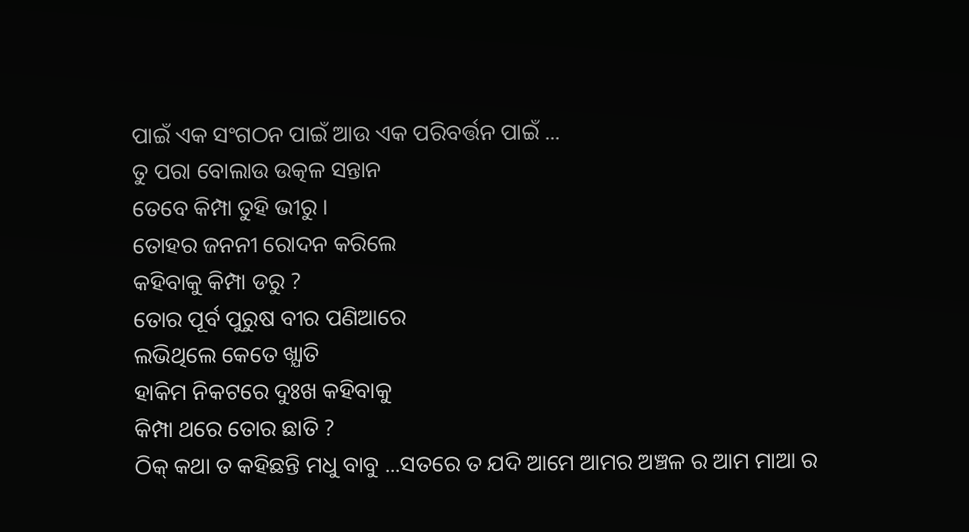ପାଇଁ ଏକ ସଂଗଠନ ପାଇଁ ଆଉ ଏକ ପରିବର୍ତ୍ତନ ପାଇଁ ...
ତୁ ପରା ବୋଲାଉ ଉତ୍କଳ ସନ୍ତାନ
ତେବେ କିମ୍ପା ତୁହି ଭୀରୁ ।
ତୋହର ଜନନୀ ରୋଦନ କରିଲେ
କହିବାକୁ କିମ୍ପା ଡରୁ ?
ତୋର ପୂର୍ବ ପୁରୁଷ ବୀର ପଣିଆରେ
ଲଭିଥିଲେ କେତେ ଖ୍ଯାତି
ହାକିମ ନିକଟରେ ଦୁଃଖ କହିବାକୁ
କିମ୍ପା ଥରେ ତୋର ଛାତି ?
ଠିକ୍ କଥା ତ କହିଛନ୍ତି ମଧୁ ବାବୁ ...ସତରେ ତ ଯଦି ଆମେ ଆମର ଅଞ୍ଚଳ ର ଆମ ମାଆ ର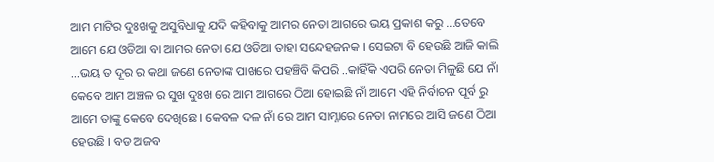ଆମ ମାଟିର ଦୁଃଖକୁ ଅସୁବିଧାକୁ ଯଦି କହିବାକୁ ଆମର ନେତା ଆଗରେ ଭୟ ପ୍ରକାଶ କରୁ ...ତେବେ ଆମେ ଯେ ଓଡିଆ ବା ଆମର ନେତା ଯେ ଓଡିଆ ତାହା ସନ୍ଦେହଜନକ । ସେଇଟା ବି ହେଉଛି ଆଜି କାଲି ...ଭୟ ତ ଦୂର ର କଥା ଜଣେ ନେତାଙ୍କ ପାଖରେ ପହଞ୍ଚିବି କିପରି ..କାହିଁକି ଏପରି ନେତା ମିଳୁଛି ଯେ ନାଁ କେବେ ଆମ ଅଞ୍ଚଳ ର ସୁଖ ଦୁଃଖ ରେ ଆମ ଆଗରେ ଠିଆ ହୋଇଛି ନାଁ ଆମେ ଏହି ନିର୍ବାଚନ ପୂର୍ବ ରୁ ଆମେ ତାଙ୍କୁ କେବେ ଦେଖିଛେ । କେବଳ ଦଳ ନାଁ ରେ ଆମ ସାମ୍ନାରେ ନେତା ନାମରେ ଆସି ଜଣେ ଠିଆ ହେଉଛି । ବଡ ଅଜବ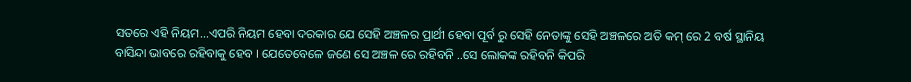ସତରେ ଏହି ନିୟମ...ଏପରି ନିୟମ ହେବା ଦରକାର ଯେ ସେହି ଅଞ୍ଚଳର ପ୍ରାର୍ଥୀ ହେବା ପୂର୍ବ ରୁ ସେହି ନେତାଙ୍କୁ ସେହି ଅଞ୍ଚଳରେ ଅତି କମ୍ ରେ 2 ବର୍ଷ ସ୍ଥାନିୟ ବାସିନ୍ଦା ଭାବରେ ରହିବାକୁ ହେବ । ଯେତେବେଳେ ଜଣେ ସେ ଅଞ୍ଚଳ ରେ ରହିବନି ..ସେ ଲୋକଙ୍କ ରହିବନି କିପରି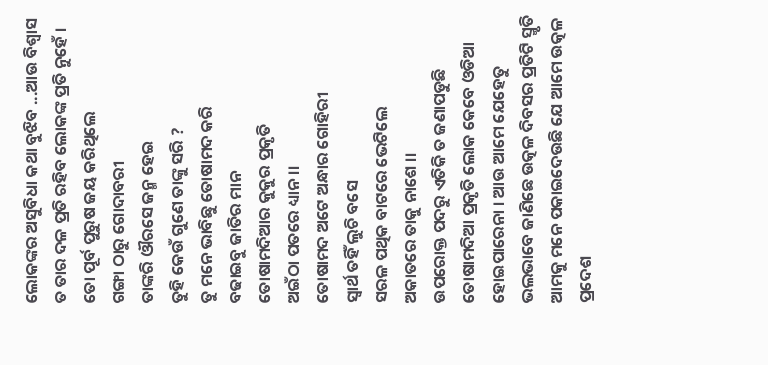ଲୋକଙ୍କର ଅସୁବିଧା କଥା ବୁଝିବ ...ଆଉ ବିଶ୍ବାସ ତ ତାର ଦଳ ପ୍ରତି ରହିବ ଲୋକଙ୍କ ପ୍ରତି ନୁହେଁ ।
ତୋ ପୂର୍ବ ପୁରୁଷ ଜୟ କରିଥିଲେ
ଗଙ୍ଗା ଠାରୁ ଗୋଦାବରୀ
ତାଙ୍କରି ଔରସେ ଜନ୍ମ ହେଇ
ତୁହି କେଉଁ ଗୁଣେ ତାଙ୍କୁ ସରି ?
ତୁ ମନେ ଭାବିଛୁ ତୋଷାମଦ କରି
ବଢାଇବୁ ଜାତିର ମାନ
ତୋଷାମଦିଆର କୁକୁର ପ୍ରକୃତି
ଅଇଁଠା ପତରେ ଧ୍ୟାନ ।।
ତୋଷାମଦ ଅଟେ ଅନ୍ଧାର ଗୋହିରୀ
ସ୍ବାର୍ଥ ତହିଁ ଲୁଚି ବସେ
ସରଳ ପଥିକ ବାଟରେ ଭେଟିଲେ
ଅକାତରେ ତାକୁ ନାଶେ ।।
ଉପରୋକ୍ତ ପଦରୁ ଏତିକି ତ ଜଣାପଡୁଛି ତୋଷାମଦିଆ ପ୍ରକୃତି ଲୋକ କେବେ ଓଡିଆ ହୋଇପାରେନା । ଆଉ ଆମେ ଯେହେତୁ ଭଲଭାବେ ଜାଣିଛେ ଉତ୍କଳ ଦିବସର ପ୍ରତିଟି ସ୍ମୃତି ଆମକୁ ମନେ ପକାଇଦେଉଛି ଯେ ଆମେ ଉତ୍କଳ ପ୍ରଦେଶ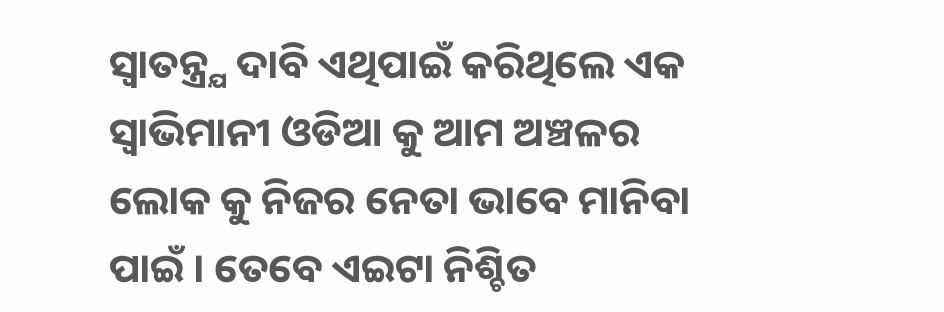ସ୍ବାତନ୍ତ୍ର୍ଯ ଦାବି ଏଥିପାଇଁ କରିଥିଲେ ଏକ ସ୍ବାଭିମାନୀ ଓଡିଆ କୁ ଆମ ଅଞ୍ଚଳର ଲୋକ କୁ ନିଜର ନେତା ଭାବେ ମାନିବା ପାଇଁ । ତେବେ ଏଇଟା ନିଶ୍ଚିତ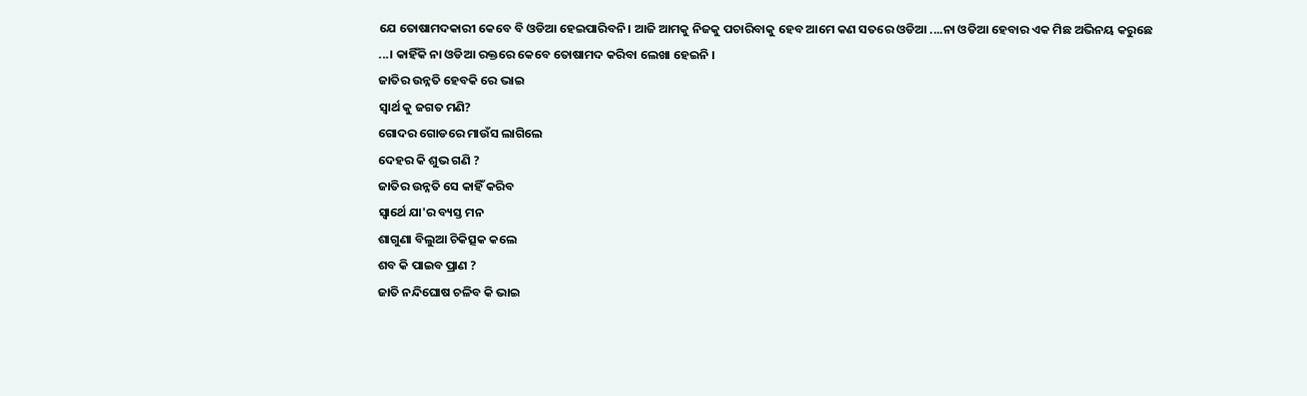ଯେ ତୋଷାମଦକାରୀ କେବେ ବି ଓଡିଆ ହେଇପାରିବନି। ଆଜି ଆମକୁ ନିଜକୁ ପଚାରିବାକୁ ହେବ ଆମେ କଣ ସତରେ ଓଡିଆ ....ନା ଓଡିଆ ହେବାର ଏକ ମିଛ ଅଭିନୟ କରୁଛେ ...। କାହିଁକି ନା ଓଡିଆ ରକ୍ତରେ କେବେ ତୋଷାମଦ କରିବା ଲେଖା ହେଇନି ।
ଜାତିର ଉନ୍ନତି ହେବକି ରେ ଭାଇ
ସ୍ବାର୍ଥ କୁ ଜଗତ ମଣି?
ଗୋଦର ଗୋଡରେ ମାଉଁସ ଲାଗିଲେ
ଦେହର କି ଶୁଭ ଗଣି ?
ଜାତିର ଉନ୍ନତି ସେ କାହିଁ କରିବ
ସ୍ବାର୍ଥେ ଯା'ର ବ୍ୟସ୍ତ ମନ
ଶାଗୁଣା ବିଲୁଆ ଚିକିତ୍ସକ କଲେ
ଶବ କି ପାଇବ ପ୍ରାଣ ?
ଜାତି ନନ୍ଦିଘୋଷ ଚଳିବ କି ଭାଇ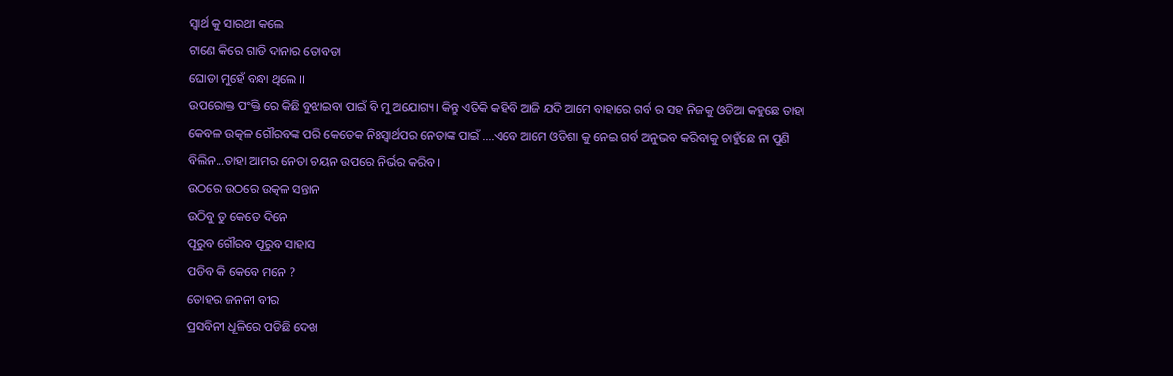ସ୍ବାର୍ଥ କୁ ସାରଥୀ କଲେ
ଟାଣେ କିରେ ଗାଡି ଦାନାର ତୋବଡା
ଘୋଡା ମୁହେଁ ବନ୍ଧା ଥିଲେ ।।
ଉପରୋକ୍ତ ପଂକ୍ତି ରେ କିଛି ବୁଝାଇବା ପାଇଁ ବି ମୁ ଅଯୋଗ୍ୟ। କିନ୍ତୁ ଏତିକି କହିବି ଆଜି ଯଦି ଆମେ ବାହାରେ ଗର୍ବ ର ସହ ନିଜକୁ ଓଡିଆ କହୁଛେ ତାହା କେବଳ ଉତ୍କଳ ଗୌରବଙ୍କ ପରି କେତେକ ନିଃସ୍ବାର୍ଥପର ନେତାଙ୍କ ପାଇଁ ....ଏବେ ଆମେ ଓଡିଶା କୁ ନେଇ ଗର୍ବ ଅନୁଭବ କରିବାକୁ ଚାହୁଁଛେ ନା ପୁଣି ବିଲିନ...ତାହା ଆମର ନେତା ଚୟନ ଉପରେ ନିର୍ଭର କରିବ ।
ଉଠରେ ଉଠରେ ଉତ୍କଳ ସନ୍ତାନ
ଉଠିବୁ ତୁ କେତେ ଦିନେ
ପୂରୁବ ଗୌରବ ପୂରୁବ ସାହାସ
ପଡିବ କି କେବେ ମନେ ?
ତୋହର ଜନନୀ ବୀର
ପ୍ରସବିନୀ ଧୂଳିରେ ପଡିଛି ଦେଖ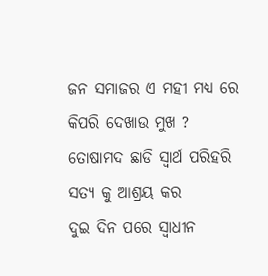ଜନ ସମାଜର ଏ ମହୀ ମଧ୍ଯ ରେ
କିପରି ଦେଖାଉ ମୁଖ ?
ତୋଷାମଦ ଛାଡି ସ୍ବାର୍ଥ ପରିହରି
ସତ୍ଯ କୁ ଆଶ୍ରୟ କର
ଦୁଇ ଦିନ ପରେ ସ୍ବାଧୀନ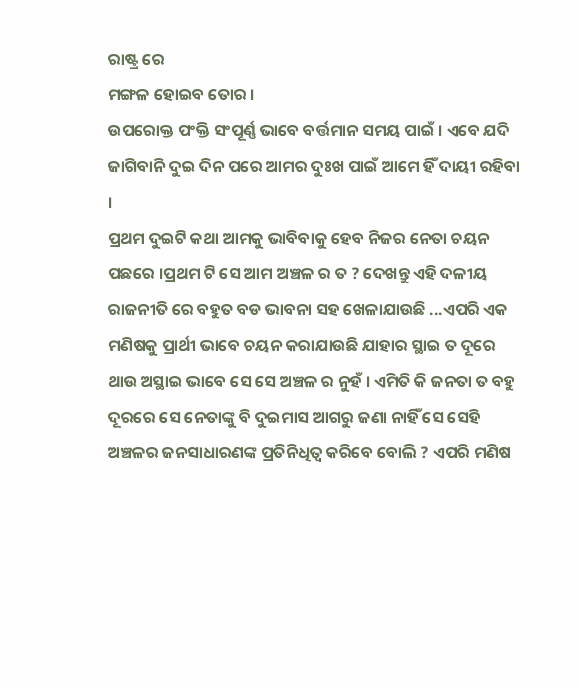ରାଷ୍ଟ୍ର ରେ
ମଙ୍ଗଳ ହୋଇବ ତୋର ।
ଉପରୋକ୍ତ ପଂକ୍ତି ସଂପୂର୍ଣ୍ଣ ଭାବେ ବର୍ତ୍ତମାନ ସମୟ ପାଇଁ । ଏବେ ଯଦି ଜାଗିବାନି ଦୁଇ ଦିନ ପରେ ଆମର ଦୁଃଖ ପାଇଁ ଆମେ ହିଁ ଦାୟୀ ରହିବା ।
ପ୍ରଥମ ଦୁଇଟି କଥା ଆମକୁ ଭାବିବାକୁ ହେବ ନିଜର ନେତା ଚୟନ ପଛରେ ।ପ୍ରଥମ ଟି ସେ ଆମ ଅଞ୍ଚଳ ର ତ ? ଦେଖନ୍ତୁ ଏହି ଦଳୀୟ ରାଜନୀତି ରେ ବହୁତ ବଡ ଭାବନା ସହ ଖେଳାଯାଉଛି ...ଏପରି ଏକ ମଣିଷକୁ ପ୍ରାର୍ଥୀ ଭାବେ ଚୟନ କରାଯାଉଛି ଯାହାର ସ୍ଥାଇ ତ ଦୂରେ ଥାଉ ଅସ୍ଥାଇ ଭାବେ ସେ ସେ ଅଞ୍ଚଳ ର ନୁହଁ । ଏମିତି କି ଜନତା ତ ବହୁ ଦୂରରେ ସେ ନେତାଙ୍କୁ ବି ଦୁଇମାସ ଆଗରୁ ଜଣା ନାହିଁ ସେ ସେହି ଅଞ୍ଚଳର ଜନସାଧାରଣଙ୍କ ପ୍ରତିନିଧିତ୍ବ କରିବେ ବୋଲି ? ଏପରି ମଣିଷ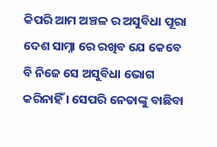କିପରି ଆମ ଅଞ୍ଚଳ ର ଅସୁବିଧା ପୂରା ଦେଶ ସାମ୍ନା ରେ ରଖିବ ଯେ କେବେ ବି ନିଜେ ସେ ଅସୁବିଧା ଭୋଗ କରିନାହିଁ । ସେପରି ନେତାଙ୍କୁ ବାଛିବା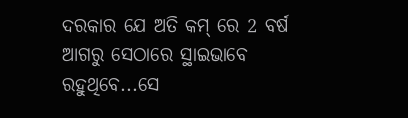ଦରକାର ଯେ ଅତି କମ୍ ରେ 2 ବର୍ଷ ଆଗରୁ ସେଠାରେ ସ୍ଥାଇଭାବେ ରହୁଥିବେ...ସେ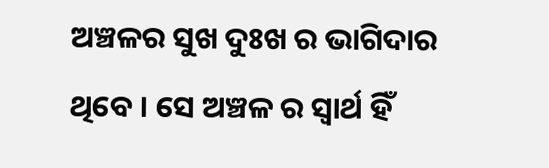ଅଞ୍ଚଳର ସୁଖ ଦୁଃଖ ର ଭାଗିଦାର ଥିବେ । ସେ ଅଞ୍ଚଳ ର ସ୍ବାର୍ଥ ହିଁ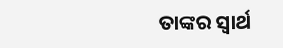ତାଙ୍କର ସ୍ବାର୍ଥ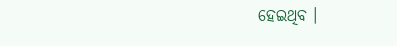ହେଇଥିବ ।